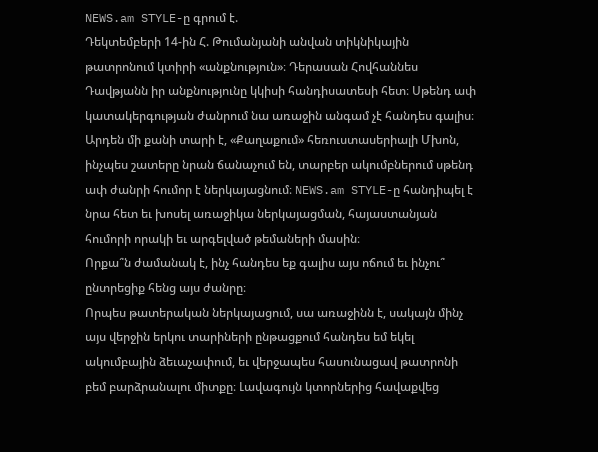NEWS.am STYLE-ը գրում է.
Դեկտեմբերի 14-ին Հ. Թումանյանի անվան տիկնիկային թատրոնում կտիրի «անքնություն»։ Դերասան Հովհաննես Դավթյանն իր անքնությունը կկիսի հանդիսատեսի հետ։ Սթենդ ափ կատակերգության ժանրում նա առաջին անգամ չէ հանդես գալիս։ Արդեն մի քանի տարի է, «Քաղաքում» հեռուստասերիալի Մխոն, ինչպես շատերը նրան ճանաչում են, տարբեր ակումբներում սթենդ ափ ժանրի հումոր է ներկայացնում։ NEWS.am STYLE-ը հանդիպել է նրա հետ եւ խոսել առաջիկա ներկայացման, հայաստանյան հումորի որակի եւ արգելված թեմաների մասին։
Որքա՞ն ժամանակ է, ինչ հանդես եք գալիս այս ոճում եւ ինչու՞ ընտրեցիք հենց այս ժանրը։
Որպես թատերական ներկայացում, սա առաջինն է, սակայն մինչ այս վերջին երկու տարիների ընթացքում հանդես եմ եկել ակումբային ձեւաչափում, եւ վերջապես հասունացավ թատրոնի բեմ բարձրանալու միտքը։ Լավագույն կտորներից հավաքվեց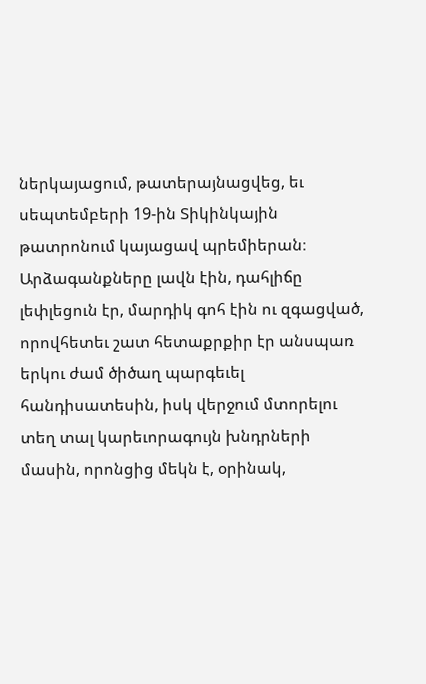ներկայացում, թատերայնացվեց, եւ սեպտեմբերի 19-ին Տիկինկային թատրոնում կայացավ պրեմիերան։ Արձագանքները լավն էին, դահլիճը լեփլեցուն էր, մարդիկ գոհ էին ու զգացված, որովհետեւ շատ հետաքրքիր էր անսպառ երկու ժամ ծիծաղ պարգեւել հանդիսատեսին, իսկ վերջում մտորելու տեղ տալ կարեւորագույն խնդրների մասին, որոնցից մեկն է, օրինակ,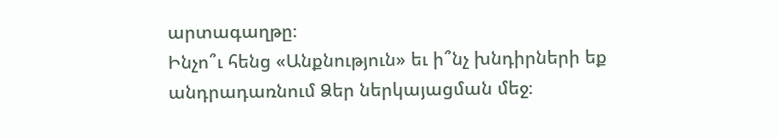արտագաղթը։
Ինչո՞ւ հենց «Անքնություն» եւ ի՞նչ խնդիրների եք անդրադառնում Ձեր ներկայացման մեջ։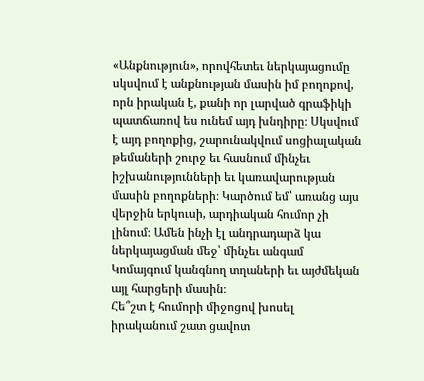«Անքնություն», որովհետեւ ներկայացումը սկսվում է անքնության մասին իմ բողոքով, որն իրական է, քանի որ լարված գրաֆիկի պատճառով ես ունեմ այդ խնդիրը։ Սկսվում է այդ բողոքից, շարունակվում սոցիալական թեմաների շուրջ եւ հասնում մինչեւ իշխանությունների եւ կառավարության մասին բողոքների։ Կարծում եմ՝ առանց այս վերջին երկուսի, արդիական հումոր չի լինում։ Ամեն ինչի էլ անդրադարձ կա ներկայացման մեջ՝ մինչեւ անգամ Կոմայգում կանգնող տղաների եւ այժմեկան այլ հարցերի մասին։
Հե՞շտ է հումորի միջոցով խոսել իրականում շատ ցավոտ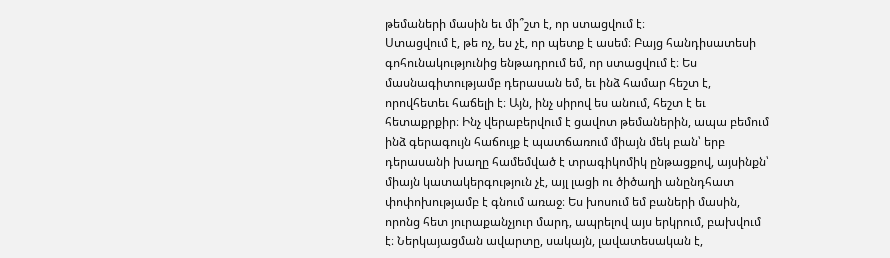թեմաների մասին եւ մի՞շտ է, որ ստացվում է։
Ստացվում է, թե ոչ, ես չէ, որ պետք է ասեմ։ Բայց հանդիսատեսի գոհունակությունից ենթադրում եմ, որ ստացվում է։ Ես մասնագիտությամբ դերասան եմ, եւ ինձ համար հեշտ է, որովհետեւ հաճելի է։ Այն, ինչ սիրով ես անում, հեշտ է եւ հետաքրքիր։ Ինչ վերաբերվում է ցավոտ թեմաներին, ապա բեմում ինձ գերագույն հաճույք է պատճառում միայն մեկ բան՝ երբ դերասանի խաղը համեմված է տրագիկոմիկ ընթացքով, այսինքն՝ միայն կատակերգություն չէ, այլ լացի ու ծիծաղի անընդհատ փոփոխությամբ է գնում առաջ։ Ես խոսում եմ բաների մասին, որոնց հետ յուրաքանչյուր մարդ, ապրելով այս երկրում, բախվում է։ Ներկայացման ավարտը, սակայն, լավատեսական է,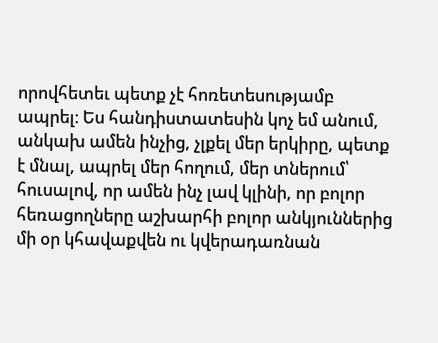որովհետեւ պետք չէ հոռետեսությամբ ապրել։ Ես հանդիստատեսին կոչ եմ անում, անկախ ամեն ինչից, չլքել մեր երկիրը, պետք է մնալ, ապրել մեր հողում, մեր տներում՝ հուսալով, որ ամեն ինչ լավ կլինի, որ բոլոր հեռացողները աշխարհի բոլոր անկյուններից մի օր կհավաքվեն ու կվերադառնան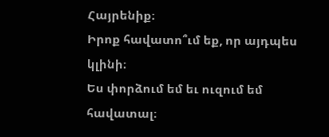Հայրենիք։
Իրոք հավատո՞ւմ եք, որ այդպես կլինի։
Ես փորձում եմ եւ ուզում եմ հավատալ։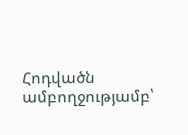Հոդվածն ամբողջությամբ՝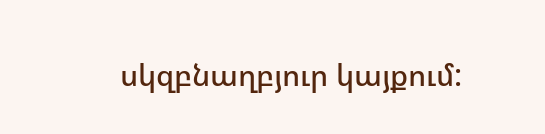սկզբնաղբյուր կայքում: